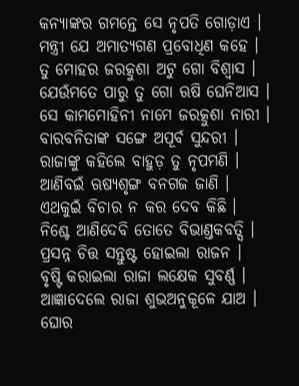କନ୍ୟାଙ୍କର ଗମନ୍ତେ ସେ ନୃପତି ଗୋଡ଼ାଏ ।
ମନ୍ତ୍ରୀ ଯେ ଅମାତ୍ୟଗଣ ପ୍ରବୋଧିଣ କହେ ।
ତୁ ମୋହର ଜରତ୍କୁଶା ଅଟୁ ଗୋ ବିଶ୍ୱାସ ।
ଯେଉଁମତେ ପାରୁ ତୁ ଗୋ ଋଷି ଘେନିଆସ ।
ସେ କାମମୋହିନୀ ନାମେ ଜରତ୍କୁଶା ନାରୀ ।
ବାରବନିତାଙ୍କ ସଙ୍ଗେ ଅପୂର୍ବ ସୁନ୍ଦରୀ ।
ରାଜାଙ୍କୁ କହିଲେ ବାହୁଡ଼ ତୁ ନୃପମଣି ।
ଆଣିବଇଁ ଋଷ୍ୟଶୃଙ୍ଗ ବନଗଜ ଜାଣି ।
ଏଥକୁଇଁ ବିଚାର ନ କର ଦେବ କିଛି ।
ନିଶ୍ଚେ ଆଣିଦେବି ତୋତେ ବିଭାଣ୍ତକବତ୍ସି ।
ପ୍ରସନ୍ନ ଚିତ୍ତ ସନ୍ତୁଷ୍ଟ ହୋଇଲା ରାଜନ ।
ବୃଷ୍ଟି କରାଇଲା ରାଜା ଲକ୍ଷେକ ସୁବର୍ଣ୍ଣ ।
ଆଜ୍ଞାଦେଲେ ରାଜା ଶୁଭଅନୁକୂଳେ ଯାଅ ।
ଘୋର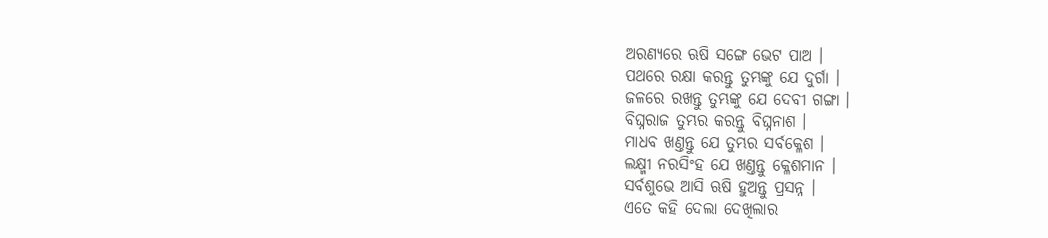ଅରଣ୍ୟରେ ଋଷି ସଙ୍ଗେ ଭେଟ ପାଅ ।
ପଥରେ ରକ୍ଷା କରନ୍ତୁ ତୁମ୍ଭଙ୍କୁ ଯେ ଦୁର୍ଗା ।
ଜଳରେ ରଖନ୍ତୁ ତୁମ୍ଭଙ୍କୁ ଯେ ଦେବୀ ଗଙ୍ଗା ।
ବିଘ୍ନରାଜ ତୁମ୍ଭର କରନ୍ତୁ ବିଘ୍ନନାଶ ।
ମାଧବ ଖଣ୍ତନ୍ତୁ ଯେ ତୁମ୍ଭର ସର୍ବକ୍ଳେଶ ।
ଲକ୍ଷ୍ମୀ ନରସିଂହ ଯେ ଖଣ୍ତନ୍ତୁ କ୍ଳେଶମାନ ।
ସର୍ବଶୁଭେ ଆସି ଋଷି ହୁଅନ୍ତୁ ପ୍ରସନ୍ନ ।
ଏତେ କହି ଦେଲା ଦେଖିଲାର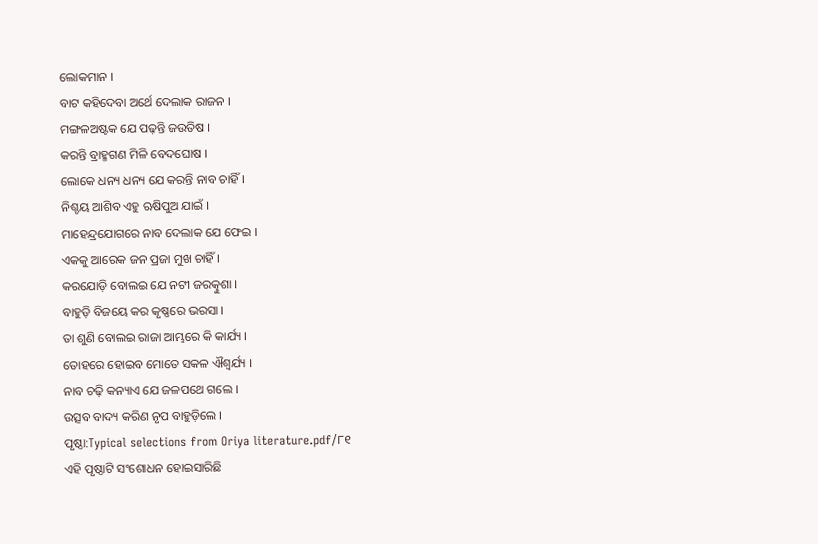ଲୋକମାନ ।
ବାଟ କହିଦେବା ଅର୍ଥେ ଦେଲାକ ରାଜନ ।
ମଙ୍ଗଳଅଷ୍ଟକ ଯେ ପଢ଼ନ୍ତି ଜଉତିଷ ।
କରନ୍ତି ବ୍ରାହ୍ମଗଣ ମିଳି ବେଦଘୋଷ ।
ଲୋକେ ଧନ୍ୟ ଧନ୍ୟ ଯେ କରନ୍ତି ନାବ ଚାହିଁ ।
ନିଶ୍ଚୟ ଆଶିବ ଏହୁ ଋଷିପୁଅ ଯାଇଁ ।
ମାହେନ୍ଦ୍ରଯୋଗରେ ନାବ ଦେଲାକ ଯେ ଫେଇ ।
ଏକକୁ ଆରେକ ଜନ ପ୍ରଜା ମୁଖ ଚାହିଁ ।
କରଯୋଡ଼ି ବୋଲଇ ଯେ ନଟୀ ଜରତ୍କୁଶା ।
ବାହୁଡ଼ି ବିଜୟେ କର କୃଷ୍ଣରେ ଭରସା ।
ତା ଶୁଣି ବୋଲଇ ରାଜା ଆମ୍ଭରେ କି କାର୍ଯ୍ୟ ।
ତୋହରେ ହୋଇବ ମୋତେ ସକଳ ଐଶ୍ୱର୍ଯ୍ୟ ।
ନାବ ଚଢ଼ି କନ୍ୟାଏ ଯେ ଜଳପଥେ ଗଲେ ।
ଉତ୍ସବ ବାଦ୍ୟ କରିଣ ନୃପ ବାହୁଡ଼ିଲେ ।
ପୃଷ୍ଠା:Typical selections from Oriya literature.pdf/୮୧
ଏହି ପୃଷ୍ଠାଟି ସଂଶୋଧନ ହୋଇସାରିଛି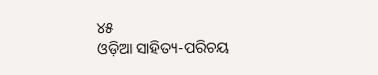୪୫
ଓଡ଼ିଆ ସାହିତ୍ୟ-ପରିଚୟ